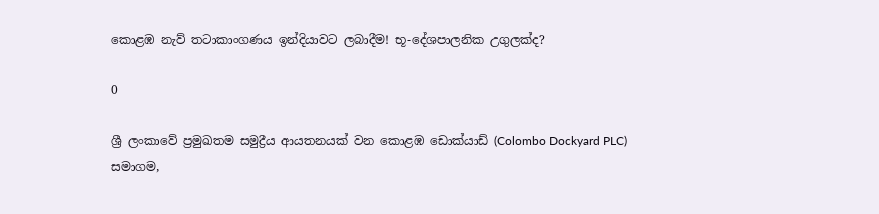කොළඹ නැව් තටාකාංගණය ඉන්දියාවට ලබාදීම! භූ-දේශපාලනික උගුලක්ද?

0

ශ්‍රී ලංකාවේ ප්‍රමුඛතම සමුද්‍රීය ආයතනයක් වන කොළඹ ඩොක්යාඩ් (Colombo Dockyard PLC) සමාගම,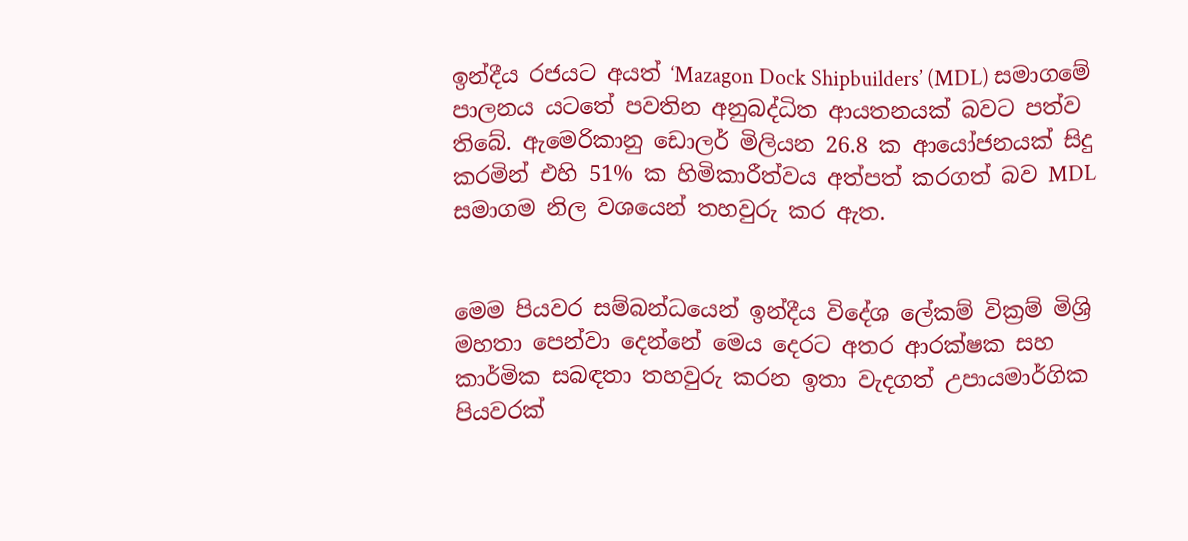ඉන්දීය රජයට අයත් ‘Mazagon Dock Shipbuilders’ (MDL) සමාගමේ පාලනය යටතේ පවතින අනුබද්ධිත ආයතනයක් බවට පත්ව තිබේ. ඇමෙරිකානු ඩොලර් මිලියන 26.8 ක ආයෝජනයක් සිදු කරමින් එහි 51% ක හිමිකාරීත්වය අත්පත් කරගත් බව MDL සමාගම නිල වශයෙන් තහවුරු කර ඇත.


මෙම පියවර සම්බන්ධයෙන් ඉන්දීය විදේශ ලේකම් වික්‍රම් මිශ්‍රි මහතා පෙන්වා දෙන්නේ මෙය දෙරට අතර ආරක්ෂක සහ කාර්මික සබඳතා තහවුරු කරන ඉතා වැදගත් උපායමාර්ගික පියවරක්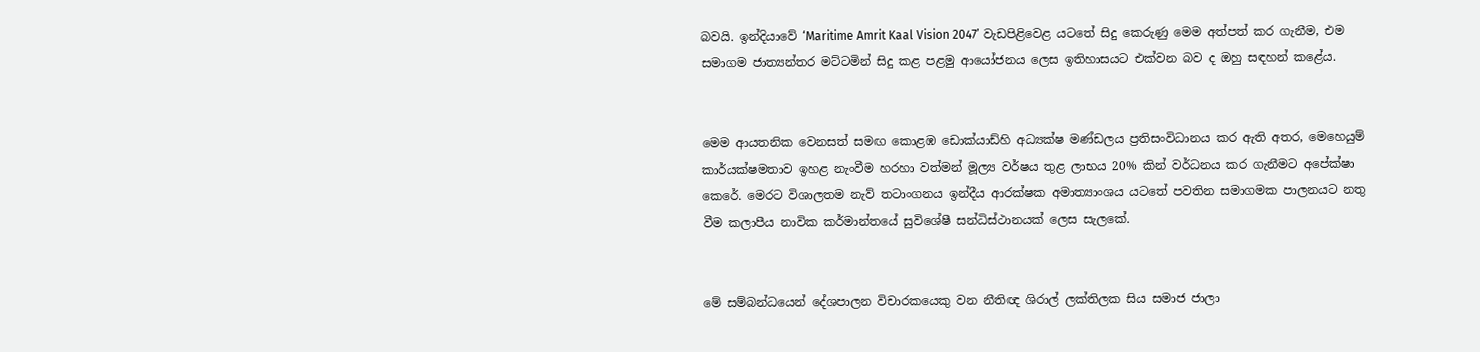බවයි. ඉන්දියාවේ ‘Maritime Amrit Kaal Vision 2047’ වැඩපිළිවෙළ යටතේ සිදු කෙරුණු මෙම අත්පත් කර ගැනීම, එම සමාගම ජාත්‍යන්තර මට්ටමින් සිදු කළ පළමු ආයෝජනය ලෙස ඉතිහාසයට එක්වන බව ද ඔහු සඳහන් කළේය.


මෙම ආයතනික වෙනසත් සමඟ කොළඹ ඩොක්යාඩ්හි අධ්‍යක්ෂ මණ්ඩලය ප්‍රතිසංවිධානය කර ඇති අතර, මෙහෙයුම් කාර්යක්ෂමතාව ඉහළ නැංවීම හරහා වත්මන් මූල්‍ය වර්ෂය තුළ ලාභය 20% කින් වර්ධනය කර ගැනීමට අපේක්ෂා කෙරේ. මෙරට විශාලතම නැව් තටාංගනය ඉන්දීය ආරක්ෂක අමාත්‍යාංශය යටතේ පවතින සමාගමක පාලනයට නතු වීම කලාපීය නාවික කර්මාන්තයේ සුවිශේෂී සන්ධිස්ථානයක් ලෙස සැලකේ.


මේ සම්බන්ධයෙන් දේශපාලන විචාරකයෙකු වන නීතිඥ ශිරාල් ලක්තිලක සිය සමාජ ජාලා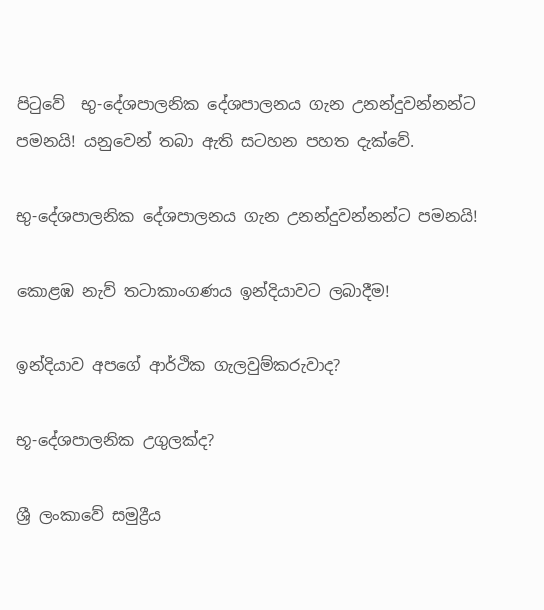පිටුවේ  භු-දේශපාලනික දේශපාලනය ගැන උනන්දුවන්නන්ට පමනයි! යනුවෙන් තබා ඇති සටහන පහත දැක්වේ.

භු-දේශපාලනික දේශපාලනය ගැන උනන්දුවන්නන්ට පමනයි!

කොළඹ නැව් තටාකාංගණය ඉන්දියාවට ලබාදීම!

ඉන්දියාව අපගේ ආර්ථික ගැලවුම්කරුවාද?

භූ-දේශපාලනික උගුලක්ද?

ශ්‍රී ලංකාවේ සමුද්‍රීය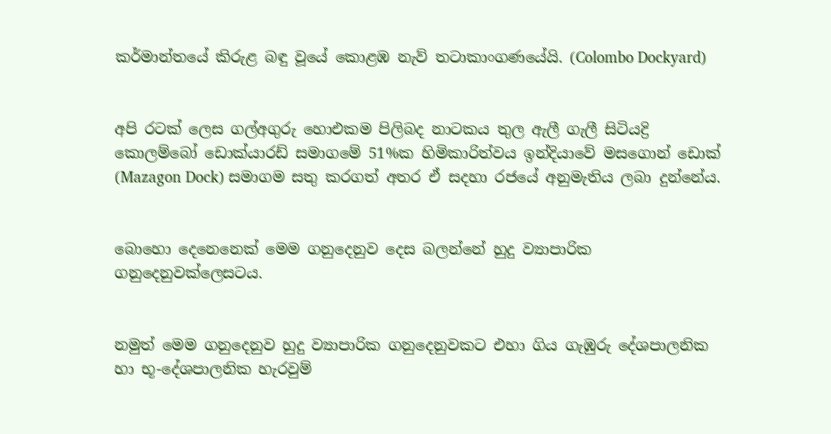කර්මාන්තයේ කිරුළ බඳු වූයේ කොළඹ නැව් තටාකාංගණයේයි. (Colombo Dockyard)


අපි රටක් ලෙස ගල්අගුරු හොඑකම පිලිබද නාටකය තුල ඇලී ගැලී සිටියද්‍රි කොලම්බෝ ඩොක්යාරඩ් සමාගමේ 51%ක හිමිකාරිත්වය ඉන්දියාවේ මසගොන් ඩොක් (Mazagon Dock) සමාගම සතු කරගත් අතර ඒ සදහා රජයේ අනුමැතිය ලබා දුන්නේය.


බොහො දෙනෙනෙක් මෙම ගනුදෙනුව දෙස බලන්නේ හුදු ව්‍යාපාරික ගනුදෙනුවක්ලෙසටය.


නමුත් මෙම ගනුදෙනුව හුදු ව්‍යාපාරික ගනුදෙනුවකට එහා ගිය ගැඹුරු දේශපාලනික හා භූ-දේශපාලනික හැරවුම්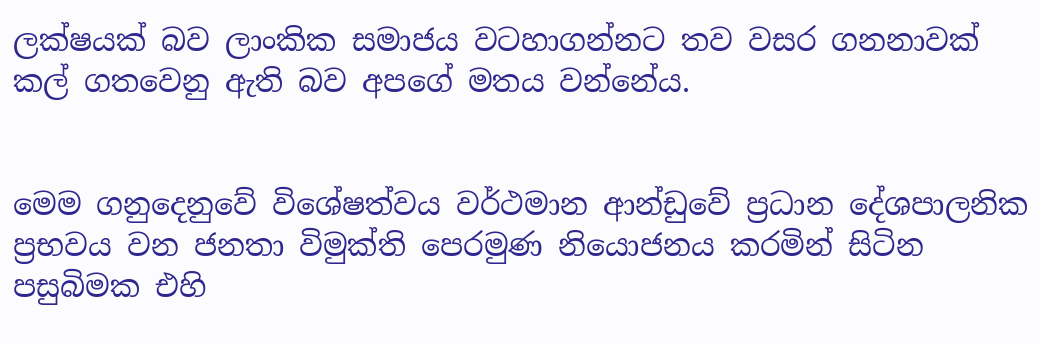ලක්ෂයක් බව ලාංකික සමාජය වටහාගන්නට තව වසර ගනනාවක් කල් ගතවෙනු ඇති බව අපගේ මතය වන්නේය.


මෙම ගනුදෙනුවේ විශේෂත්වය වර්ථමාන ආන්ඩුවේ ප්‍රධාන දේශපාලනික ප්‍රභවය වන ජනතා විමුක්ති පෙරමුණ නියොජනය කරමින් සිටින පසුබිමක එහි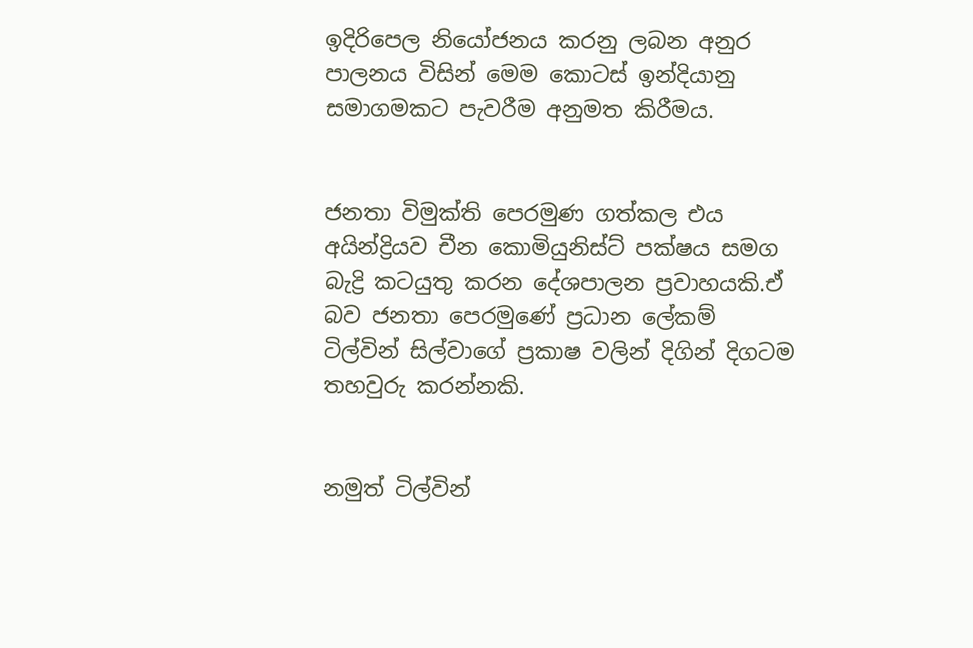ඉදිරිපෙල නියෝජනය කරනු ලබන අනුර පාලනය විසින් මෙම කොටස් ඉන්දියානු සමාගමකට පැවරීම අනුමත කිරීමය.


ජනතා විමුක්ති පෙරමුණ ගත්කල එය අයින්ද්‍රියව චීන කොමියුනිස්ට් පක්ෂය සමග බැද්‍රි කටයුතු කරන දේශපාලන ප්‍රවාහයකි.ඒ බව ජනතා පෙරමුණේ ප්‍රධාන ලේකම් ටිල්වින් සිල්වාගේ ප්‍රකාෂ වලින් දිගින් දිගටම තහවුරු කරන්නකි.


නමුත් ටිල්වින්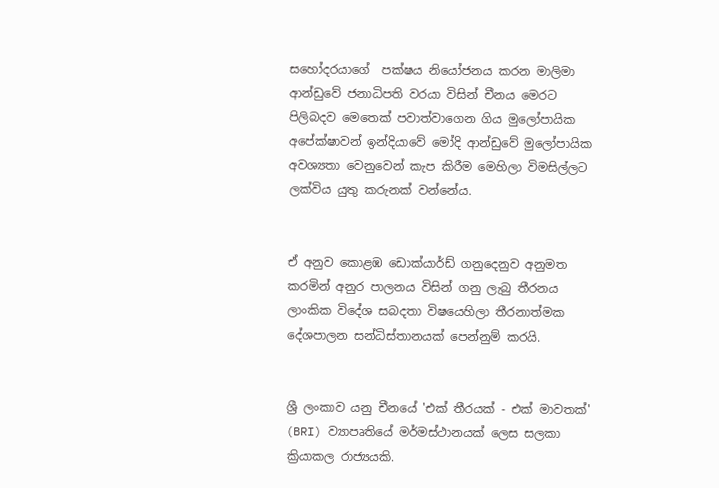සහෝදරයාගේ  පක්ෂය නියෝජනය කරන මාලිමා ආන්ඩුවේ ජනාධිපති වරයා විසින් චීනය මෙරට පිලිබදව මෙතෙක් පවාත්වාගෙන ගිය මුලෝපායික අපේක්ෂාවන් ඉන්දියාවේ මෝදි ආන්ඩුවේ මුලෝපායික අවශ්‍යතා වෙනුවෙන් කැප කිරීම මෙහිලා විමසිල්ලට ලක්විය යුතු කරුනක් වන්නේය.


ඒ අනුව කොළඹ ඩොක්යාර්ඩ් ගනුදෙනුව අනුමත කරමින් අනුර පාලනය විසින් ගනු ලැබු තීරනය ලාංකික විදේශ සබදතා විෂයෙහිලා තීරනාත්මක දේශපාලන සන්ධිස්තානයක් පෙන්නුම් කරයි.


ශ්‍රී ලංකාව යනු චීනයේ 'එක් තීරයක් - එක් මාවතක්' (BRI) ව්‍යාපෘතියේ මර්මස්ථානයක් ලෙස සලකා ක්‍රියාකල රාජ්‍යයකි.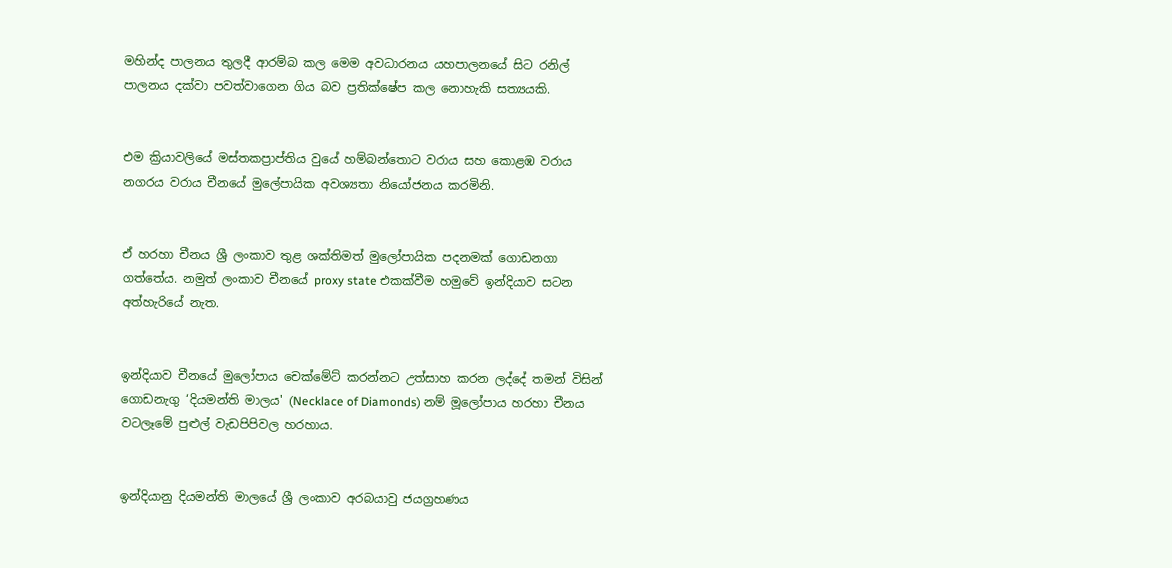මහින්ද පාලනය තුලදී ආරම්බ කල මෙම අවධාරනය යහපාලනයේ සිට රනිල් පාලනය දක්වා පවත්වාගෙන ගිය බව ප්‍රතික්ෂේප කල නොහැකි සත්‍යයකි.


එම ක්‍රියාවලියේ මස්තකප්‍රාප්තිය වුයේ හම්බන්තොට වරාය සහ කොළඹ වරාය නගරය වරාය චීනයේ මුලේපායික අවශ්‍යතා නියෝජනය කරමිනි.


ඒ හරහා චීනය ශ්‍රී ලංකාව තුළ ශක්තිමත් මුලෝපායික පදනමක් ගොඩනගා ගත්තේය. නමුත් ලංකාව චීනයේ proxy state එකක්වීම හමුවේ ඉන්දියාව සටන අත්හැරියේ නැත.


ඉන්දියාව චීනයේ මුලෝපාය චෙක්මේට් කරන්නට උත්සාහ කරන ලද්දේ තමන් විසින් ගොඩනැගු ‘දියමන්ති මාලය' (Necklace of Diamonds) නම් මූලෝපාය හරහා චීනය වටලෑමේ පුළුල් වැඩපිපිවල හරහාය.


ඉන්දියානු දියමන්ති මාලයේ ශ්‍රී ලංකාව අරබයාවු ජයග්‍රහණය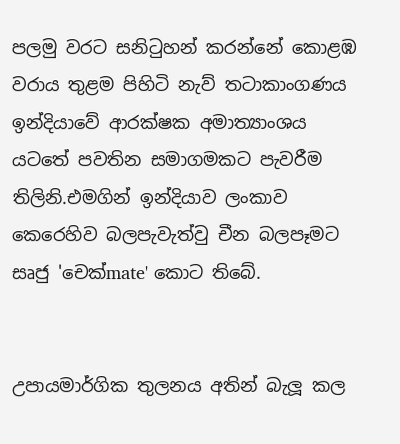පලමු වරට සනිටුහන් කරන්නේ කොළඹ වරාය තුළම පිහිටි නැව් තටාකාංගණය ඉන්දියාවේ ආරක්ෂක අමාත්‍යාංශය යටතේ පවතින සමාගමකට පැවරීම තිලිනි.එමගින් ඉන්දියාව ලංකාව කෙරෙහිව බලපැවැත්වු චීන බලපෑමට සෘජු 'චෙක්mate' කොට තිබේ.


උපායමාර්ගික තුලනය අතින් බැලූ කල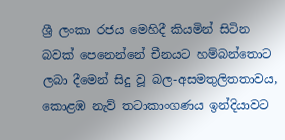ශ්‍රී ලංකා රජය මෙහිදී කියමින් සිටින බවක් පෙනෙන්නේ චීනයට හම්බන්තොට ලබා දීමෙන් සිදු වූ බල-අසමතුලිතතාවය, කොළඹ නැව් තටාකාංගණය ඉන්දියාවට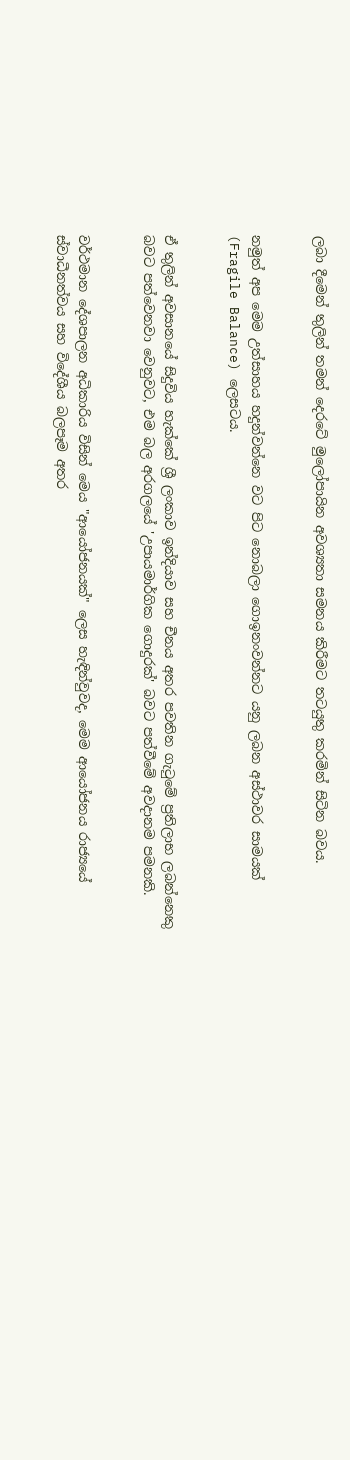ලබා දීමෙන් තුලින් තමන් දෙරටේ මුලෝපායින අවශ්‍යතා සමනය කිරීමට තටයුතු කරමින් සිටින බවය.


නමුත් අප මෙම උත්සාහය හදුන්වන්නෙ වට පිට නොබලා ගොඉනංවන්නට යනු ලබන අස්ථාවර සාමයක් (Fragile Balance) ලෙසටය.


ඒ තුලින් අවසානයේ සිදුවිය හැක්කේ ශ්‍රී ලංකාව ඉන්දියාව සහ චීනය අතර පවතින ගැටුමේ ප්‍රතිලාභ ලබන්නෙකු බවට පත්වෙනවා වෙනුවට, එම බල අරගලයේ 'උපායමාර්ගික ගොදුරක්' බවට පත්වීමේ අවදානම පමනකි.


වර්ථමාන දේශපාලන අධිකාරිය විසින් මෙය "ආයෝජනයක්" ලෙස හැඳින්වුවද, මෙම ආයෝජනය රාජ්‍යයේ ස්වාධීනත්වය සහ විදේශීය බලපෑම අතර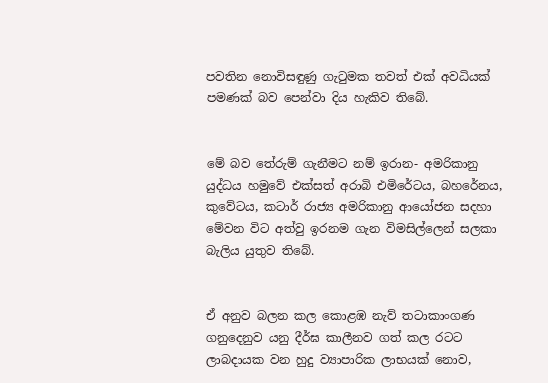පවතින නොවිසඳුණු ගැටුමක තවත් එක් අවධියක් පමණක් බව පෙන්වා දිය හැකිව තිබේ.


මේ බව තේරුම් ගැනීමට නම් ඉරාන- අමරිකානු යුද්ධය හමුවේ එක්සත් අරාබි එමිරේටය, බහරේනය, කුවේටය, කටාර් රාජ්‍ය අමරිකානු ආයෝජන සදහා මේවන විට අත්වු ඉරනම ගැන විමසිල්ලෙන් සලකා බැලිය යුතුව තිබේ.


ඒ අනුව බලන කල කොළඹ නැව් තටාකාංගණ ගනුදෙනුව යනු දීර්ඝ කාලීනව ගත් කල රටට ලාබදායක වන හුදු ව්‍යාපාරික ලාභයක් නොව,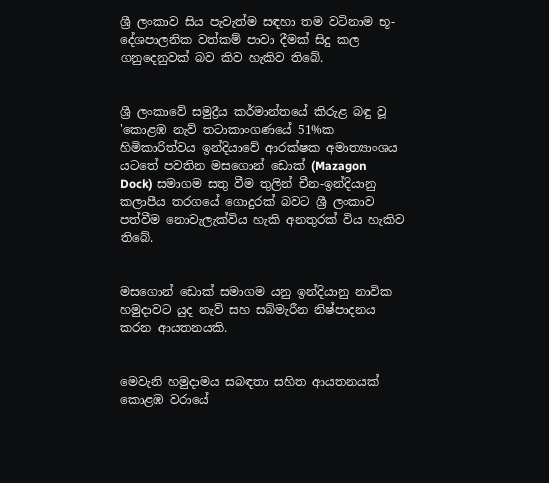ශ්‍රී ලංකාව සිය පැවැත්ම සඳහා තම වටිනාම භූ-දේශපාලනික වත්කම් පාවා දීමක් සිදු කල ගනුදෙනුවක් බව කිව හැකිව තිබේ.


ශ්‍රී ලංකාවේ සමුද්‍රීය කර්මාන්තයේ කිරුළ බඳු වූ 'කොළඹ නැව් තටාකාංගණයේ 51%ක හිමිකාරිත්වය ඉන්දියාවේ ආරක්ෂක අමාත්‍යාංශය යටතේ පවතින මසගොන් ඩොක් (Mazagon Dock) සමාගම සතු වීම තුලින් චීන-ඉන්දියානු කලාපීය තරගයේ ගොදුරක් බවට ශ්‍රී ලංකාව පත්වීම නොවැලැක්විය හැකි අනතුරක් විය හැකිව තිබේ.


මසගොන් ඩොක් සමාගම යනු ඉන්දියානු නාවික හමුදාවට යුද නැව් සහ සබ්මැරීන නිෂ්පාදනය කරන ආයතනයකි.


මෙවැනි හමුදාමය සබඳතා සහිත ආයතනයක් කොළඹ වරායේ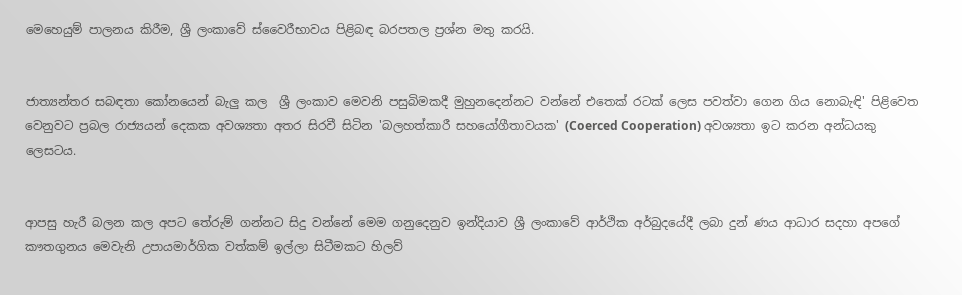මෙහෙයුම් පාලනය කිරීම, ශ්‍රී ලංකාවේ ස්වෛරීභාවය පිළිබඳ බරපතල ප්‍රශ්න මතු කරයි.


ජාත්‍යන්තර සබඳතා කෝනයෙන් බැලු කල  ශ්‍රී ලංකාව මෙවනි පසුබිමකදී මුහුනදෙන්නට වන්නේ එතෙක් රටක් ලෙස පවත්වා ගෙන ගිය නොබැඳි' පිළිවෙත වෙනුවට ප්‍රබල රාජ්‍යයන් දෙකක අවශ්‍යතා අතර සිරවී සිටින 'බලහත්කාරී සහයෝගීතාවයක' (Coerced Cooperation) අවශ්‍යතා ඉට කරන අන්ධයකු ලෙසටය.


ආපසු හැරී බලන කල අපට තේරුම් ගන්නට සිදු වන්නේ මෙම ගනුදෙනුව ඉන්දියාව ශ්‍රී ලංකාවේ ආර්ථික අර්බුදයේදී ලබා දුන් ණය ආධාර සදහා අපගේ කෟතගුනය මෙවැනි උපායමාර්ගික වත්කම් ඉල්ලා සිටීමකට හිලව්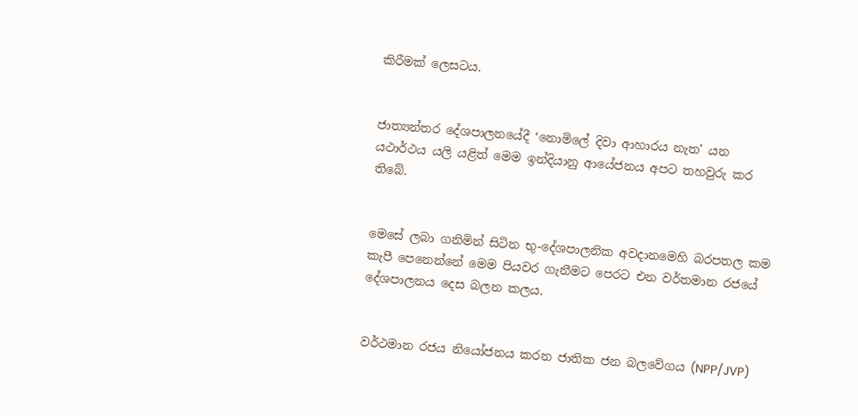කිරීමක් ලෙසටය.


ජාත්‍යන්තර දේශපාලනයේදී ‘නොමිලේ දිවා ආහාරය නැත' යන යථාර්ථය යලි යළිත් මෙම ඉන්දියානු ආයේජනය අපට තහවුරු කර තිබේ.


මෙසේ ලබා ගනිමින් සිටින භු-දේශපාලනික අවදානමෙහි බරපතල කම කැපී පෙනෙන්නේ මෙම පියවර ගැනීමට පෙරට එන වර්තමාන රජයේ දේශපාලනය දෙස බලන කලය.


වර්ථමාන රජය නියෝජනය කරන ජාතික ජන බලවේගය (NPP/JVP)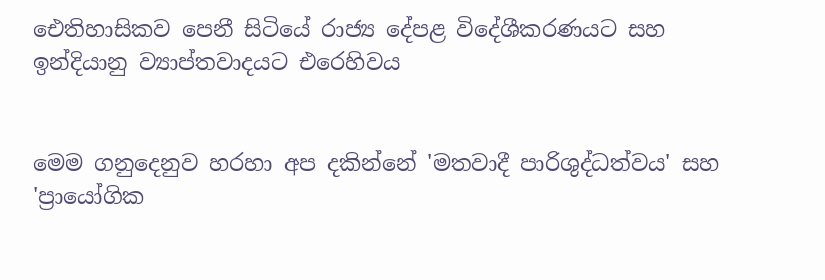ඓතිහාසිකව පෙනී සිටියේ රාජ්‍ය දේපළ විදේශීකරණයට සහ ඉන්දියානු ව්‍යාප්තවාදයට එරෙහිවය


මෙම ගනුදෙනුව හරහා අප දකින්නේ 'මතවාදී පාරිශුද්ධත්වය' සහ 'ප්‍රායෝගික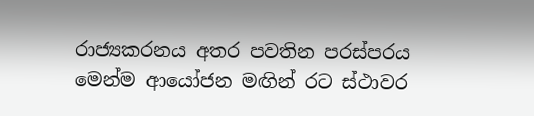රාජ්‍යකරනය අතර පවතින පරස්පරය මෙන්ම ආයෝජන මඟින් රට ස්ථාවර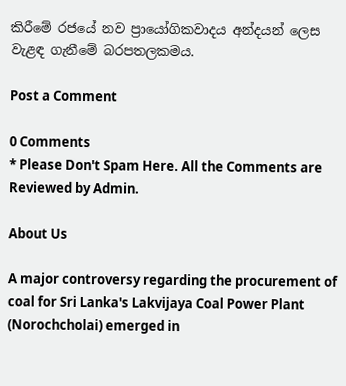කිරීමේ රජයේ නව ප්‍රායෝගිකවාදය අන්දයන් ලෙස වැළඳ ගැනීමේ බරපතලකමය.

Post a Comment

0 Comments
* Please Don't Spam Here. All the Comments are Reviewed by Admin.

About Us

A major controversy regarding the procurement of coal for Sri Lanka's Lakvijaya Coal Power Plant (Norochcholai) emerged in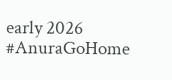early 2026 #AnuraGoHome